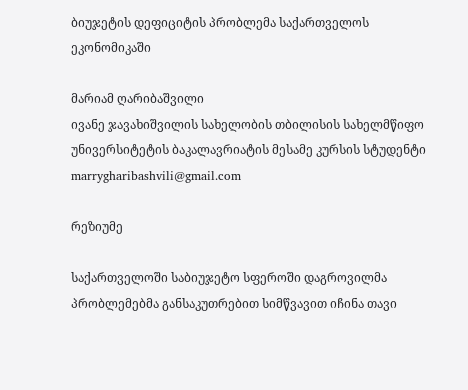ბიუჯეტის დეფიციტის პრობლემა საქართველოს ეკონომიკაში

მარიამ ღარიბაშვილი
ივანე ჯავახიშვილის სახელობის თბილისის სახელმწიფო უნივერსიტეტის ბაკალავრიატის მესამე კურსის სტუდენტი
marrygharibashvili@gmail.com

რეზიუმე

საქართველოში საბიუჯეტო სფეროში დაგროვილმა პრობლემებმა განსაკუთრებით სიმწვავით იჩინა თავი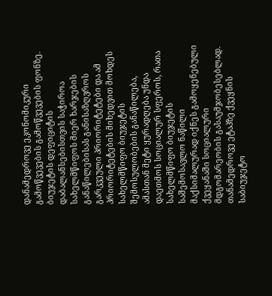დანამედროვე ეკონომიკური გამოწვევების გამოწვევების ფონზე. ბიუჯეტის დეფიციტის დაბალანსებისთვის საჭიროა სახელმწიფოს მიერ ხარჯების განაწილებისას განისაზღვროს გარკვეული პრიორიტეტები და ამ პრიორიტეტების მიხედვით მოხდეს სახელმწიფო ბიუჯეტის შემოსულობების განაწილება, ამასთან მეტი ყურადღება უნდა დაეთმოს სოციალურ სფეროს, რათა სახელმწიფო ბიუჯეტის საშემოსავლო ნაწილი მაქსიმალურად იქნეს გამოყენებული ქვეყანაში სოციალური მდგომარეობის გასაუმჯობესებლად. თანამედროვე ეტაპზე ქვეყნის საბიუჯეტო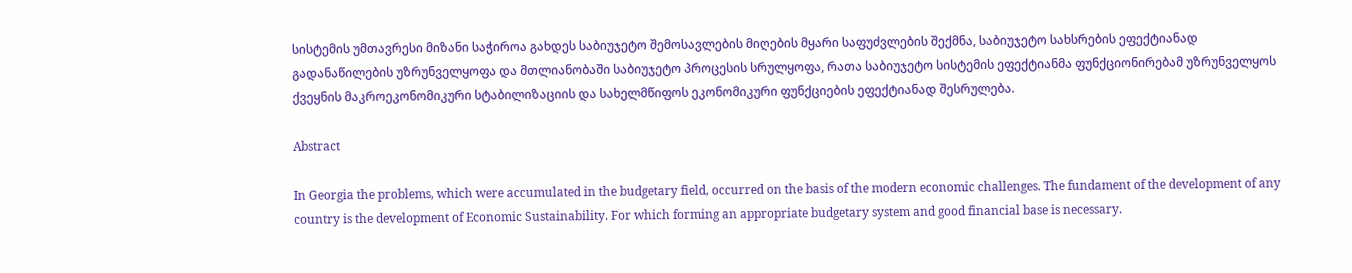სისტემის უმთავრესი მიზანი საჭიროა გახდეს საბიუჯეტო შემოსავლების მიღების მყარი საფუძვლების შექმნა, საბიუჯეტო სახსრების ეფექტიანად გადანაწილების უზრუნველყოფა და მთლიანობაში საბიუჯეტო პროცესის სრულყოფა, რათა საბიუჯეტო სისტემის ეფექტიანმა ფუნქციონირებამ უზრუნველყოს ქვეყნის მაკროეკონომიკური სტაბილიზაციის და სახელმწიფოს ეკონომიკური ფუნქციების ეფექტიანად შესრულება.

Abstract

In Georgia the problems, which were accumulated in the budgetary field, occurred on the basis of the modern economic challenges. The fundament of the development of any country is the development of Economic Sustainability. For which forming an appropriate budgetary system and good financial base is necessary.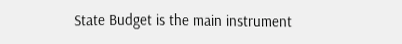State Budget is the main instrument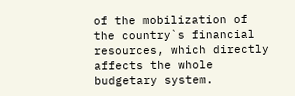of the mobilization of the country`s financial resources, which directly affects the whole budgetary system.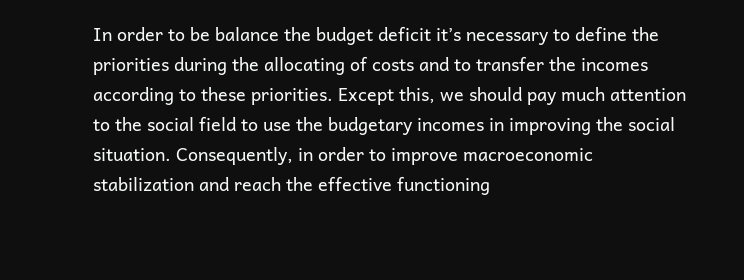In order to be balance the budget deficit it’s necessary to define the priorities during the allocating of costs and to transfer the incomes according to these priorities. Except this, we should pay much attention to the social field to use the budgetary incomes in improving the social situation. Consequently, in order to improve macroeconomic stabilization and reach the effective functioning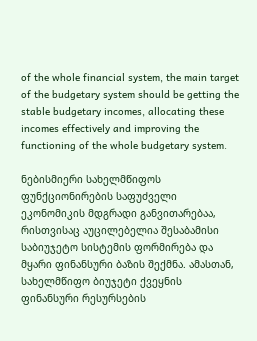of the whole financial system, the main target of the budgetary system should be getting the stable budgetary incomes, allocating these incomes effectively and improving the functioning of the whole budgetary system.

ნებისმიერი სახელმწიფოს ფუნქციონირების საფუძველი ეკონომიკის მდგრადი განვითარებაა, რისთვისაც აუცილებელია შესაბამისი საბიუჯეტო სისტემის ფორმირება და მყარი ფინანსური ბაზის შექმნა. ამასთან, სახელმწიფო ბიუჯეტი ქვეყნის ფინანსური რესურსების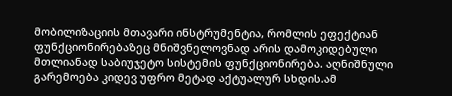მობილიზაციის მთავარი ინსტრუმენტია, რომლის ეფექტიან ფუნქციონირებაზეც მნიშვნელოვნად არის დამოკიდებული მთლიანად საბიუჯეტო სისტემის ფუნქციონირება. აღნიშნული გარემოება კიდევ უფრო მეტად აქტუალურ სხდის.ამ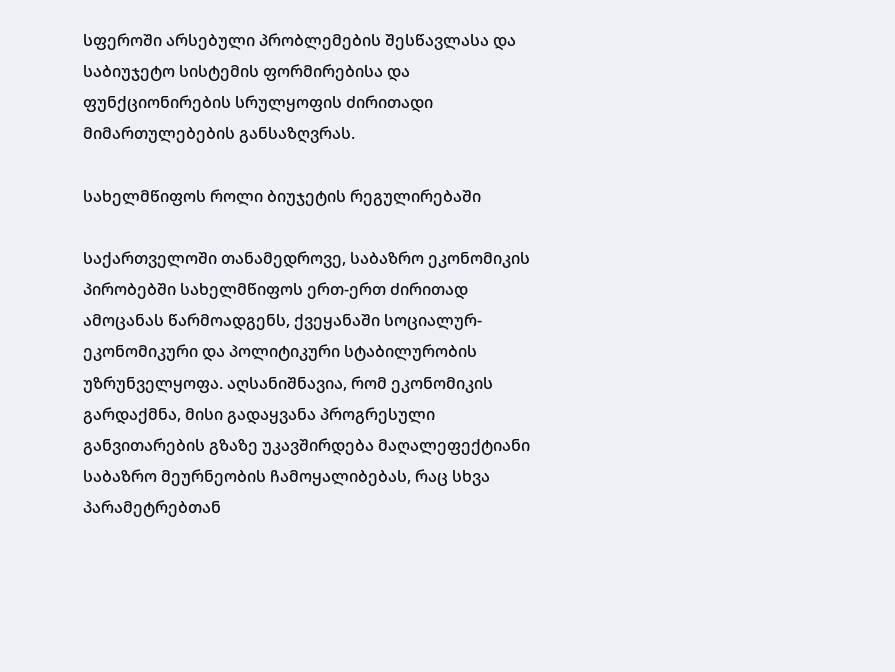სფეროში არსებული პრობლემების შესწავლასა და საბიუჯეტო სისტემის ფორმირებისა და ფუნქციონირების სრულყოფის ძირითადი მიმართულებების განსაზღვრას.

სახელმწიფოს როლი ბიუჯეტის რეგულირებაში

საქართველოში თანამედროვე, საბაზრო ეკონომიკის პირობებში სახელმწიფოს ერთ-ერთ ძირითად ამოცანას წარმოადგენს, ქვეყანაში სოციალურ- ეკონომიკური და პოლიტიკური სტაბილურობის უზრუნველყოფა. აღსანიშნავია, რომ ეკონომიკის გარდაქმნა, მისი გადაყვანა პროგრესული განვითარების გზაზე უკავშირდება მაღალეფექტიანი საბაზრო მეურნეობის ჩამოყალიბებას, რაც სხვა პარამეტრებთან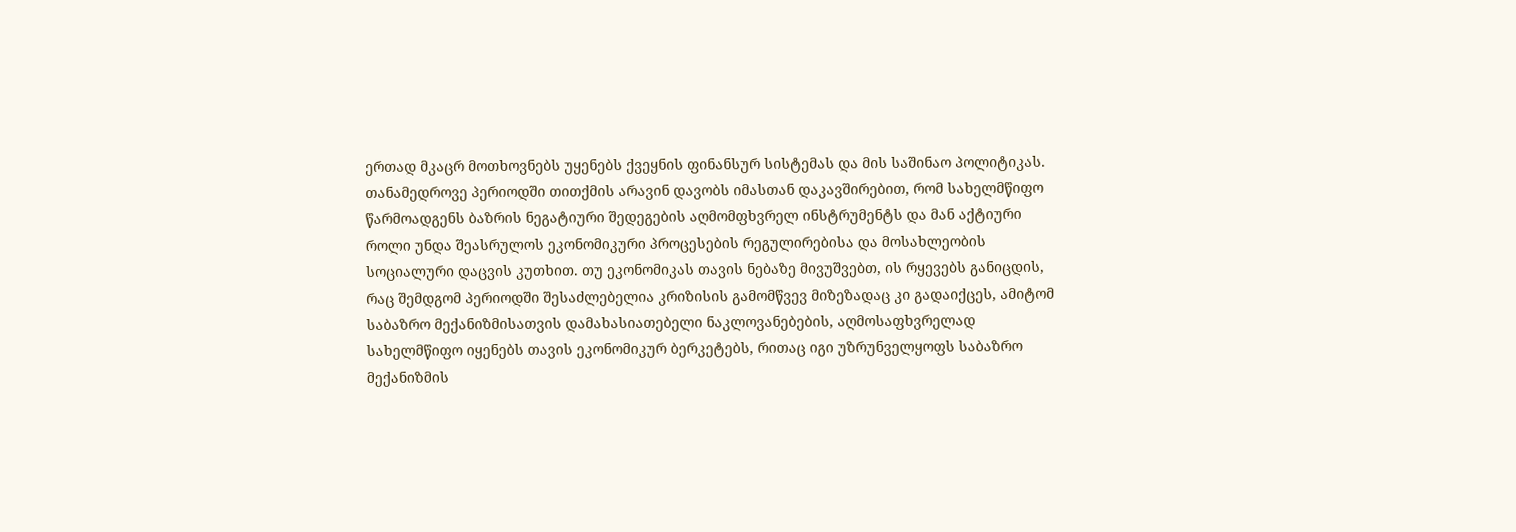ერთად მკაცრ მოთხოვნებს უყენებს ქვეყნის ფინანსურ სისტემას და მის საშინაო პოლიტიკას. თანამედროვე პერიოდში თითქმის არავინ დავობს იმასთან დაკავშირებით, რომ სახელმწიფო წარმოადგენს ბაზრის ნეგატიური შედეგების აღმომფხვრელ ინსტრუმენტს და მან აქტიური როლი უნდა შეასრულოს ეკონომიკური პროცესების რეგულირებისა და მოსახლეობის სოციალური დაცვის კუთხით. თუ ეკონომიკას თავის ნებაზე მივუშვებთ, ის რყევებს განიცდის, რაც შემდგომ პერიოდში შესაძლებელია კრიზისის გამომწვევ მიზეზადაც კი გადაიქცეს, ამიტომ საბაზრო მექანიზმისათვის დამახასიათებელი ნაკლოვანებების, აღმოსაფხვრელად სახელმწიფო იყენებს თავის ეკონომიკურ ბერკეტებს, რითაც იგი უზრუნველყოფს საბაზრო მექანიზმის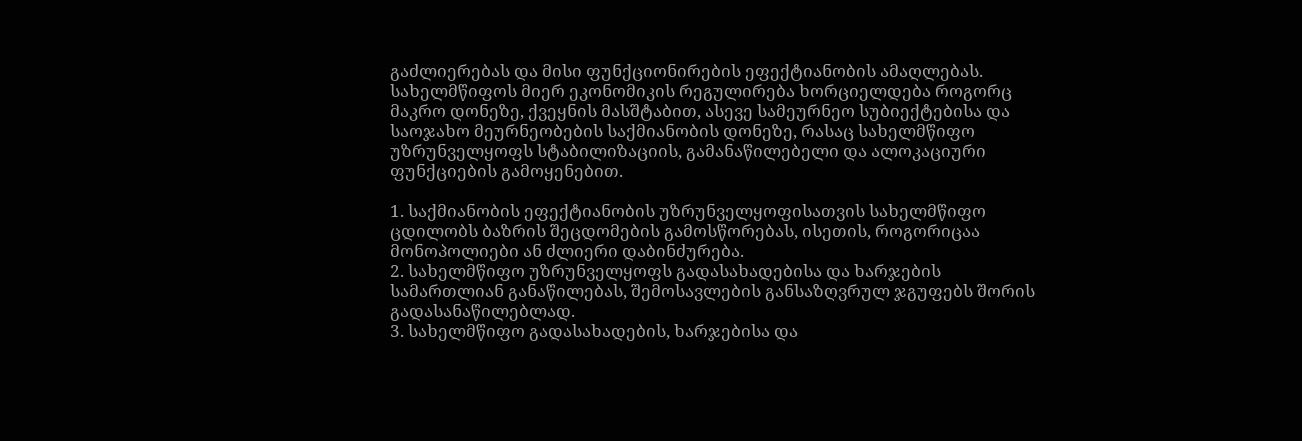გაძლიერებას და მისი ფუნქციონირების ეფექტიანობის ამაღლებას. სახელმწიფოს მიერ ეკონომიკის რეგულირება ხორციელდება როგორც მაკრო დონეზე, ქვეყნის მასშტაბით, ასევე სამეურნეო სუბიექტებისა და საოჯახო მეურნეობების საქმიანობის დონეზე, რასაც სახელმწიფო უზრუნველყოფს სტაბილიზაციის, გამანაწილებელი და ალოკაციური ფუნქციების გამოყენებით.

1. საქმიანობის ეფექტიანობის უზრუნველყოფისათვის სახელმწიფო ცდილობს ბაზრის შეცდომების გამოსწორებას, ისეთის, როგორიცაა მონოპოლიები ან ძლიერი დაბინძურება.
2. სახელმწიფო უზრუნველყოფს გადასახადებისა და ხარჯების სამართლიან განაწილებას, შემოსავლების განსაზღვრულ ჯგუფებს შორის გადასანაწილებლად.
3. სახელმწიფო გადასახადების, ხარჯებისა და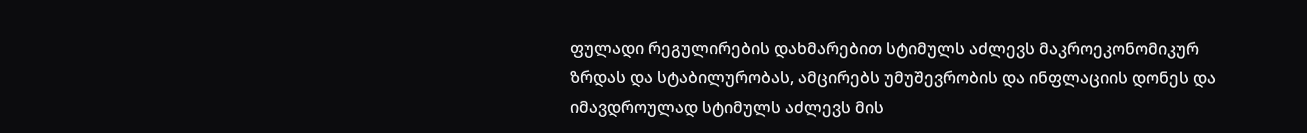ფულადი რეგულირების დახმარებით სტიმულს აძლევს მაკროეკონომიკურ ზრდას და სტაბილურობას, ამცირებს უმუშევრობის და ინფლაციის დონეს და იმავდროულად სტიმულს აძლევს მის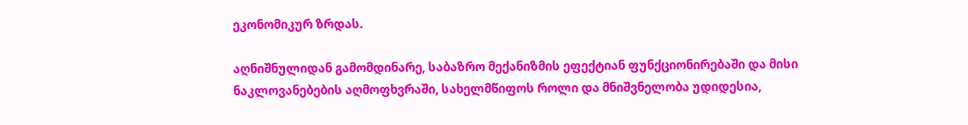ეკონომიკურ ზრდას.

აღნიშნულიდან გამომდინარე, საბაზრო მექანიზმის ეფექტიან ფუნქციონირებაში და მისი ნაკლოვანებების აღმოფხვრაში, სახელმწიფოს როლი და მნიშვნელობა უდიდესია,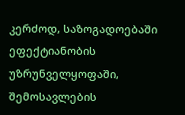კერძოდ, საზოგადოებაში ეფექტიანობის უზრუნველყოფაში, შემოსავლების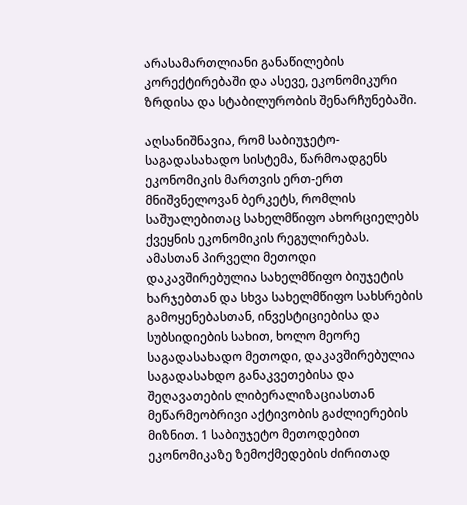არასამართლიანი განაწილების კორექტირებაში და ასევე, ეკონომიკური ზრდისა და სტაბილურობის შენარჩუნებაში.

აღსანიშნავია, რომ საბიუჯეტო-საგადასახადო სისტემა, წარმოადგენს ეკონომიკის მართვის ერთ-ერთ მნიშვნელოვან ბერკეტს, რომლის საშუალებითაც სახელმწიფო ახორციელებს ქვეყნის ეკონომიკის რეგულირებას. ამასთან პირველი მეთოდი დაკავშირებულია სახელმწიფო ბიუჯეტის ხარჯებთან და სხვა სახელმწიფო სახსრების გამოყენებასთან, ინვესტიციებისა და სუბსიდიების სახით, ხოლო მეორე საგადასახადო მეთოდი, დაკავშირებულია საგადასახდო განაკვეთებისა და შეღავათების ლიბერალიზაციასთან მეწარმეობრივი აქტივობის გაძლიერების მიზნით. 1 საბიუჯეტო მეთოდებით ეკონომიკაზე ზემოქმედების ძირითად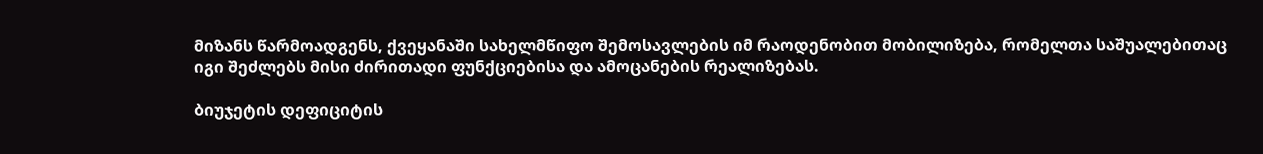მიზანს წარმოადგენს, ქვეყანაში სახელმწიფო შემოსავლების იმ რაოდენობით მობილიზება, რომელთა საშუალებითაც იგი შეძლებს მისი ძირითადი ფუნქციებისა და ამოცანების რეალიზებას.

ბიუჯეტის დეფიციტის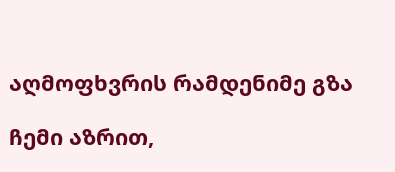აღმოფხვრის რამდენიმე გზა

ჩემი აზრით,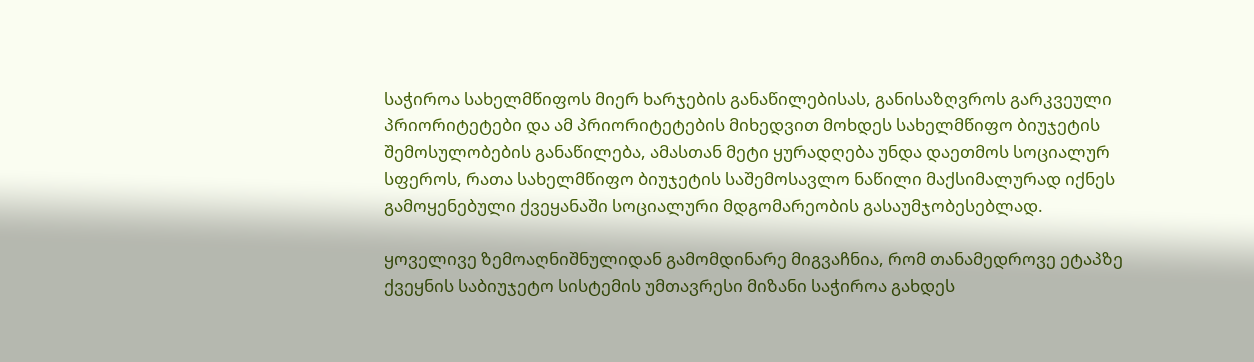საჭიროა სახელმწიფოს მიერ ხარჯების განაწილებისას, განისაზღვროს გარკვეული პრიორიტეტები და ამ პრიორიტეტების მიხედვით მოხდეს სახელმწიფო ბიუჯეტის შემოსულობების განაწილება, ამასთან მეტი ყურადღება უნდა დაეთმოს სოციალურ სფეროს, რათა სახელმწიფო ბიუჯეტის საშემოსავლო ნაწილი მაქსიმალურად იქნეს გამოყენებული ქვეყანაში სოციალური მდგომარეობის გასაუმჯობესებლად.

ყოველივე ზემოაღნიშნულიდან გამომდინარე მიგვაჩნია, რომ თანამედროვე ეტაპზე ქვეყნის საბიუჯეტო სისტემის უმთავრესი მიზანი საჭიროა გახდეს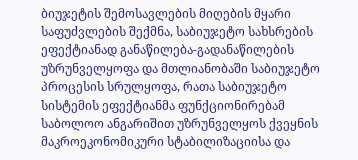ბიუჯეტის შემოსავლების მიღების მყარი საფუძვლების შექმნა, საბიუჯეტო სახსრების ეფექტიანად განაწილება-გადანაწილების უზრუნველყოფა და მთლიანობაში საბიუჯეტო პროცესის სრულყოფა, რათა საბიუჯეტო სისტემის ეფექტიანმა ფუნქციონირებამ საბოლოო ანგარიშით უზრუნველყოს ქვეყნის მაკროეკონომიკური სტაბილიზაციისა და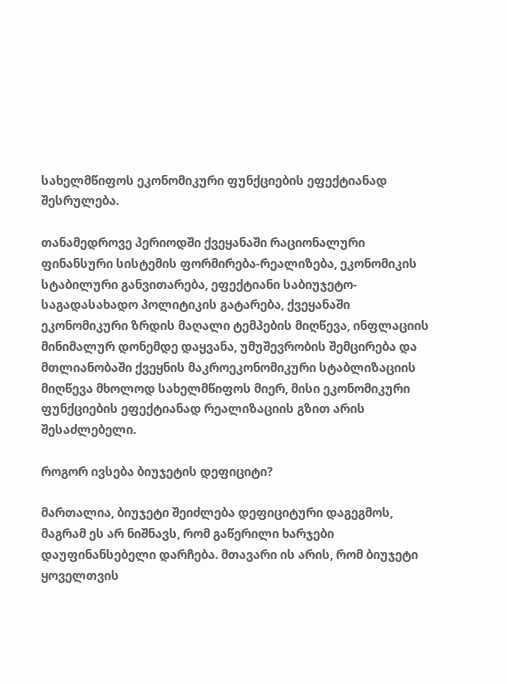სახელმწიფოს ეკონომიკური ფუნქციების ეფექტიანად შესრულება.

თანამედროვე პერიოდში ქვეყანაში რაციონალური ფინანსური სისტემის ფორმირება-რეალიზება, ეკონომიკის სტაბილური განვითარება, ეფექტიანი საბიუჯეტო-საგადასახადო პოლიტიკის გატარება, ქვეყანაში ეკონომიკური ზრდის მაღალი ტემპების მიღწევა, ინფლაციის მინიმალურ დონემდე დაყვანა, უმუშევრობის შემცირება და მთლიანობაში ქვეყნის მაკროეკონომიკური სტაბლიზაციის მიღწევა მხოლოდ სახელმწიფოს მიერ, მისი ეკონომიკური ფუნქციების ეფექტიანად რეალიზაციის გზით არის შესაძლებელი.

როგორ ივსება ბიუჯეტის დეფიციტი?

მართალია, ბიუჯეტი შეიძლება დეფიციტური დაგეგმოს, მაგრამ ეს არ ნიშნავს, რომ გაწერილი ხარჯები დაუფინანსებელი დარჩება. მთავარი ის არის, რომ ბიუჯეტი ყოველთვის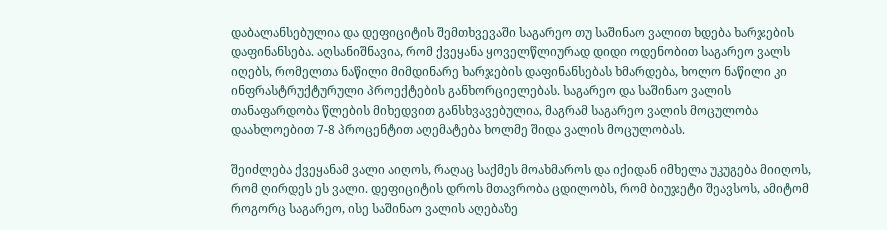დაბალანსებულია და დეფიციტის შემთხვევაში საგარეო თუ საშინაო ვალით ხდება ხარჯების დაფინანსება. აღსანიშნავია, რომ ქვეყანა ყოველწლიურად დიდი ოდენობით საგარეო ვალს იღებს, რომელთა ნაწილი მიმდინარე ხარჯების დაფინანსებას ხმარდება, ხოლო ნაწილი კი ინფრასტრუქტურული პროექტების განხორციელებას. საგარეო და საშინაო ვალის თანაფარდობა წლების მიხედვით განსხვავებულია, მაგრამ საგარეო ვალის მოცულობა დაახლოებით 7-8 პროცენტით აღემატება ხოლმე შიდა ვალის მოცულობას.

შეიძლება ქვეყანამ ვალი აიღოს, რაღაც საქმეს მოახმაროს და იქიდან იმხელა უკუგება მიიღოს, რომ ღირდეს ეს ვალი. დეფიციტის დროს მთავრობა ცდილობს, რომ ბიუჯეტი შეავსოს, ამიტომ როგორც საგარეო, ისე საშინაო ვალის აღებაზე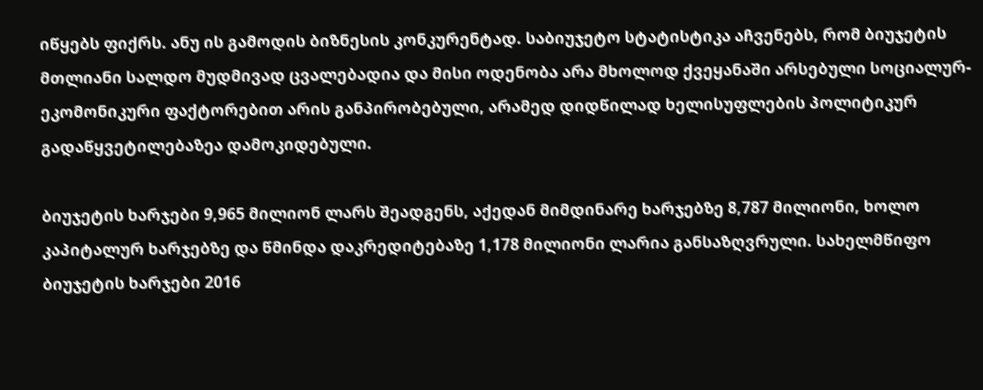იწყებს ფიქრს. ანუ ის გამოდის ბიზნესის კონკურენტად. საბიუჯეტო სტატისტიკა აჩვენებს, რომ ბიუჯეტის მთლიანი სალდო მუდმივად ცვალებადია და მისი ოდენობა არა მხოლოდ ქვეყანაში არსებული სოციალურ-ეკომონიკური ფაქტორებით არის განპირობებული, არამედ დიდწილად ხელისუფლების პოლიტიკურ გადაწყვეტილებაზეა დამოკიდებული.

ბიუჯეტის ხარჯები 9,965 მილიონ ლარს შეადგენს, აქედან მიმდინარე ხარჯებზე 8,787 მილიონი, ხოლო კაპიტალურ ხარჯებზე და წმინდა დაკრედიტებაზე 1,178 მილიონი ლარია განსაზღვრული. სახელმწიფო ბიუჯეტის ხარჯები 2016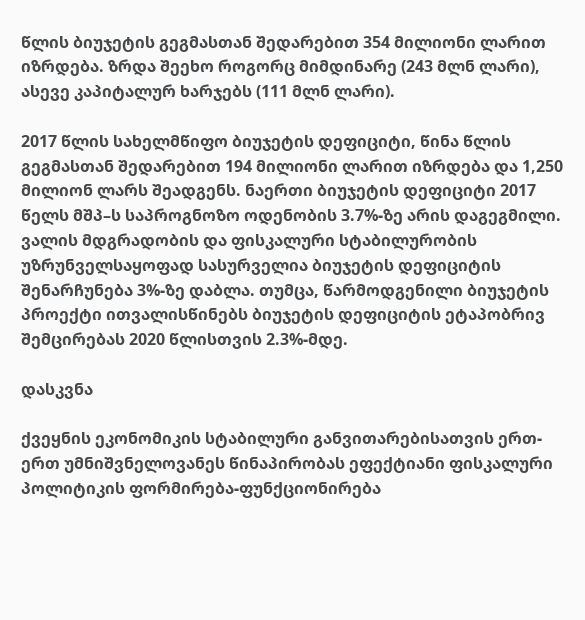წლის ბიუჯეტის გეგმასთან შედარებით 354 მილიონი ლარით იზრდება. ზრდა შეეხო როგორც მიმდინარე (243 მლნ ლარი), ასევე კაპიტალურ ხარჯებს (111 მლნ ლარი).

2017 წლის სახელმწიფო ბიუჯეტის დეფიციტი, წინა წლის გეგმასთან შედარებით 194 მილიონი ლარით იზრდება და 1,250 მილიონ ლარს შეადგენს. ნაერთი ბიუჯეტის დეფიციტი 2017 წელს მშპ–ს საპროგნოზო ოდენობის 3.7%-ზე არის დაგეგმილი. ვალის მდგრადობის და ფისკალური სტაბილურობის უზრუნველსაყოფად სასურველია ბიუჯეტის დეფიციტის შენარჩუნება 3%-ზე დაბლა. თუმცა, წარმოდგენილი ბიუჯეტის პროექტი ითვალისწინებს ბიუჯეტის დეფიციტის ეტაპობრივ შემცირებას 2020 წლისთვის 2.3%-მდე.

დასკვნა

ქვეყნის ეკონომიკის სტაბილური განვითარებისათვის ერთ-ერთ უმნიშვნელოვანეს წინაპირობას ეფექტიანი ფისკალური პოლიტიკის ფორმირება-ფუნქციონირება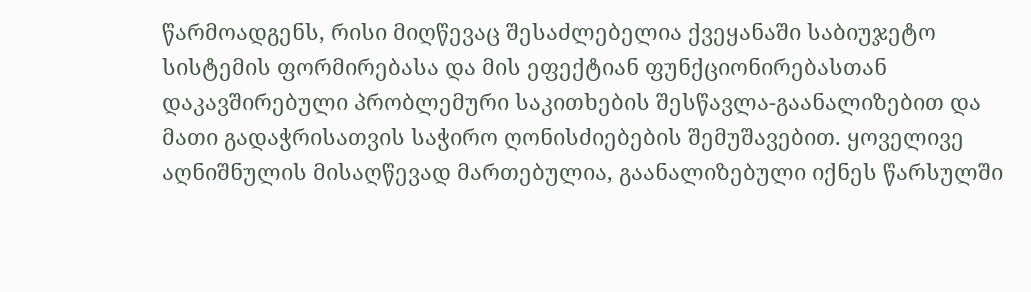წარმოადგენს, რისი მიღწევაც შესაძლებელია ქვეყანაში საბიუჯეტო სისტემის ფორმირებასა და მის ეფექტიან ფუნქციონირებასთან დაკავშირებული პრობლემური საკითხების შესწავლა-გაანალიზებით და მათი გადაჭრისათვის საჭირო ღონისძიებების შემუშავებით. ყოველივე აღნიშნულის მისაღწევად მართებულია, გაანალიზებული იქნეს წარსულში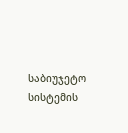საბიუჯეტო სისტემის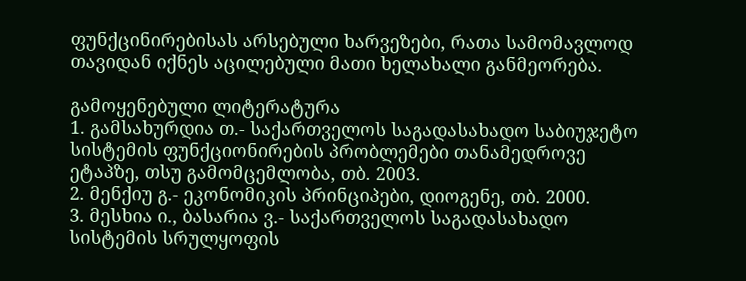ფუნქცინირებისას არსებული ხარვეზები, რათა სამომავლოდ თავიდან იქნეს აცილებული მათი ხელახალი განმეორება.

გამოყენებული ლიტერატურა
1. გამსახურდია თ.- საქართველოს საგადასახადო საბიუჯეტო სისტემის ფუნქციონირების პრობლემები თანამედროვე ეტაპზე, თსუ გამომცემლობა, თბ. 2003.
2. მენქიუ გ.- ეკონომიკის პრინციპები, დიოგენე, თბ. 2000.
3. მესხია ი., ბასარია ვ.- საქართველოს საგადასახადო სისტემის სრულყოფის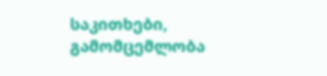საკითხები, გამომცემლობა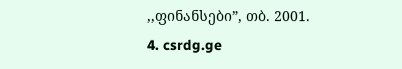,,ფინანსები”, თბ. 2001.
4. csrdg.ge